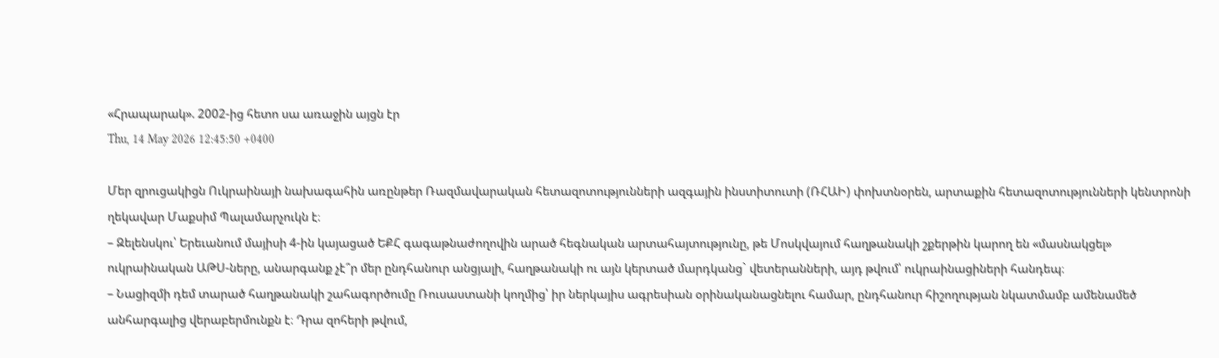«Հրապարակ». 2002-ից հետո սա առաջին այցն էր
Thu, 14 May 2026 12:45:50 +0400

Մեր զրուցակիցն Ուկրաինայի նախագահին առընթեր Ռազմավարական հետազոտությունների ազգային ինստիտուտի (ՌՀԱԻ) փոխտնօրեն, արտաքին հետազոտությունների կենտրոնի ղեկավար Մաքսիմ Պալամարչուկն է։
– Զելենսկու՝ Երեւանում մայիսի 4-ին կայացած ԵՔՀ գագաթնաժողովին արած հեգնական արտահայտությունը, թե Մոսկվայում հաղթանակի շքերթին կարող են «մասնակցել» ուկրաինական ԱԹՍ-ները, անարգանք չէ՞ր մեր ընդհանուր անցյալի, հաղթանակի ու այն կերտած մարդկանց` վետերանների, այդ թվում՝ ուկրաինացիների հանդեպ։
– Նացիզմի դեմ տարած հաղթանակի շահագործումը Ռուսաստանի կողմից՝ իր ներկայիս ագրեսիան օրինականացնելու համար, ընդհանուր հիշողության նկատմամբ ամենամեծ անհարգալից վերաբերմունքն է։ Դրա զոհերի թվում,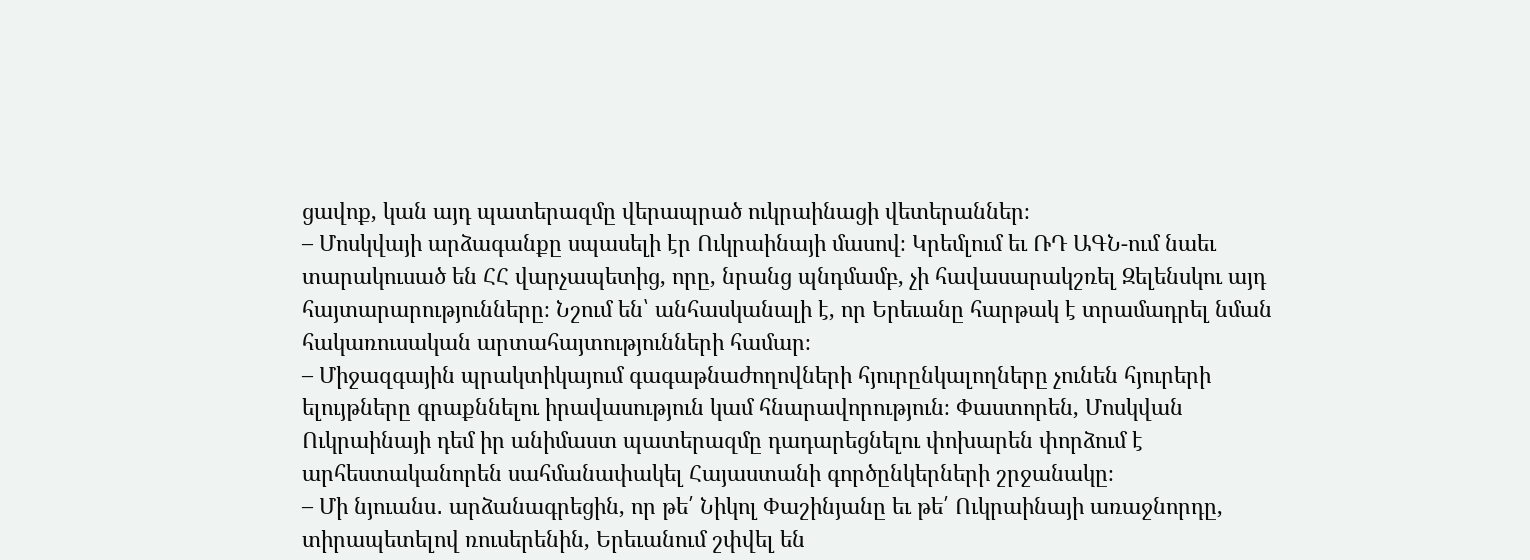ցավոք, կան այդ պատերազմը վերապրած ուկրաինացի վետերաններ։
– Մոսկվայի արձագանքը սպասելի էր Ուկրաինայի մասով։ Կրեմլում եւ ՌԴ ԱԳՆ-ում նաեւ տարակուսած են ՀՀ վարչապետից, որը, նրանց պնդմամբ, չի հավասարակշռել Զելենսկու այդ հայտարարությունները։ Նշում են՝ անհասկանալի է, որ Երեւանը հարթակ է տրամադրել նման հակառուսական արտահայտությունների համար։
– Միջազգային պրակտիկայում գագաթնաժողովների հյուրընկալողները չունեն հյուրերի ելույթները գրաքննելու իրավասություն կամ հնարավորություն։ Փաստորեն, Մոսկվան Ուկրաինայի դեմ իր անիմաստ պատերազմը դադարեցնելու փոխարեն փորձում է արհեստականորեն սահմանափակել Հայաստանի գործընկերների շրջանակը։
– Մի նյուանս․ արձանագրեցին, որ թե՛ Նիկոլ Փաշինյանը եւ թե՛ Ուկրաինայի առաջնորդը, տիրապետելով ռուսերենին, Երեւանում շփվել են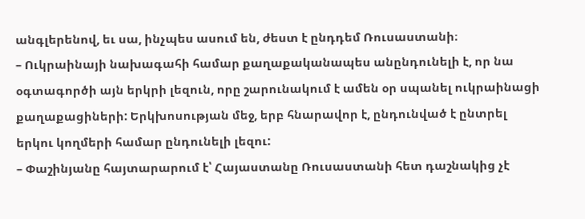անգլերենով, եւ սա, ինչպես ասում են, ժեստ է ընդդեմ Ռուսաստանի։
– Ուկրաինայի նախագահի համար քաղաքականապես անընդունելի է, որ նա օգտագործի այն երկրի լեզուն, որը շարունակում է ամեն օր սպանել ուկրաինացի քաղաքացիների: Երկխոսության մեջ, երբ հնարավոր է, ընդունված է ընտրել երկու կողմերի համար ընդունելի լեզու:
– Փաշինյանը հայտարարում է՝ Հայաստանը Ռուսաստանի հետ դաշնակից չէ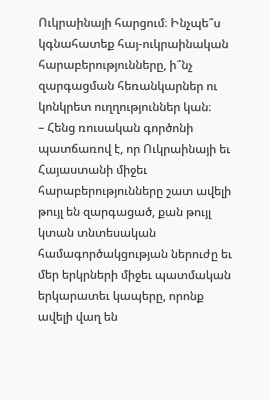Ուկրաինայի հարցում։ Ինչպե՞ս կգնահատեք հայ-ուկրաինական հարաբերությունները, ի՞նչ զարգացման հեռանկարներ ու կոնկրետ ուղղություններ կան։
– Հենց ռուսական գործոնի պատճառով է, որ Ուկրաինայի եւ Հայաստանի միջեւ հարաբերությունները շատ ավելի թույլ են զարգացած, քան թույլ կտան տնտեսական համագործակցության ներուժը եւ մեր երկրների միջեւ պատմական երկարատեւ կապերը, որոնք ավելի վաղ են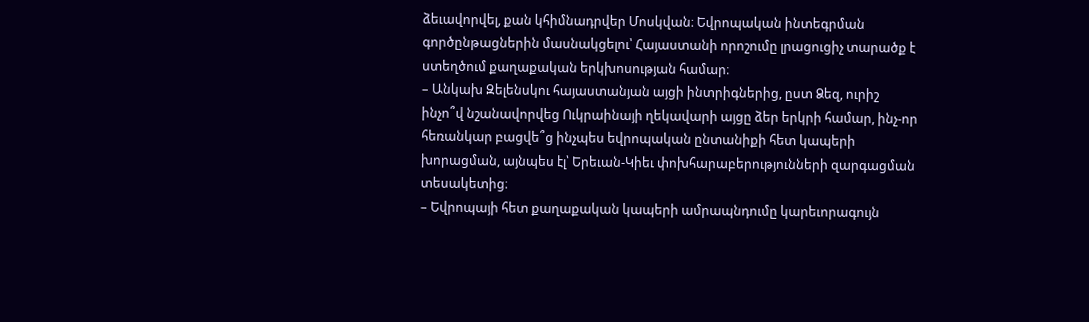ձեւավորվել, քան կհիմնադրվեր Մոսկվան։ Եվրոպական ինտեգրման գործընթացներին մասնակցելու՝ Հայաստանի որոշումը լրացուցիչ տարածք է ստեղծում քաղաքական երկխոսության համար։
– Անկախ Զելենսկու հայաստանյան այցի ինտրիգներից, ըստ Ձեզ, ուրիշ ինչո՞վ նշանավորվեց Ուկրաինայի ղեկավարի այցը ձեր երկրի համար, ինչ-որ հեռանկար բացվե՞ց ինչպես եվրոպական ընտանիքի հետ կապերի խորացման, այնպես էլ՝ Երեւան-Կիեւ փոխհարաբերությունների զարգացման տեսակետից։
– Եվրոպայի հետ քաղաքական կապերի ամրապնդումը կարեւորագույն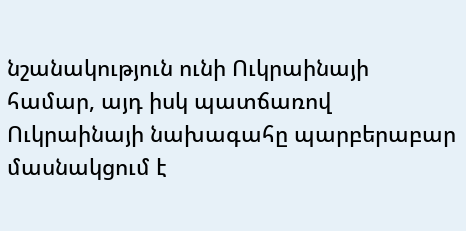նշանակություն ունի Ուկրաինայի համար, այդ իսկ պատճառով Ուկրաինայի նախագահը պարբերաբար մասնակցում է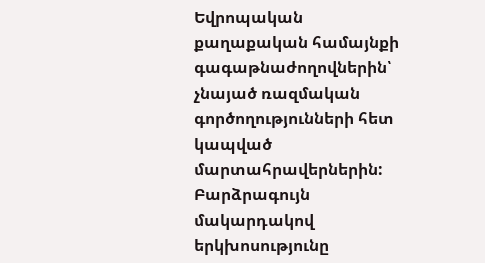Եվրոպական քաղաքական համայնքի գագաթնաժողովներին՝ չնայած ռազմական գործողությունների հետ կապված մարտահրավերներին: Բարձրագույն մակարդակով երկխոսությունը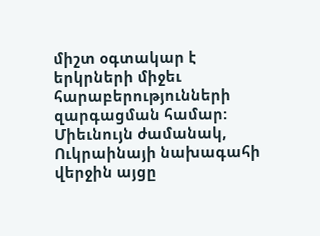միշտ օգտակար է երկրների միջեւ հարաբերությունների զարգացման համար: Միեւնույն ժամանակ, Ուկրաինայի նախագահի վերջին այցը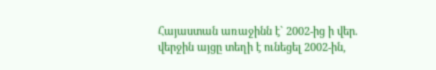Հայաստան առաջինն է` 2002-ից ի վեր. վերջին այցը տեղի է ունեցել 2002-ին,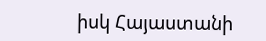իսկ Հայաստանի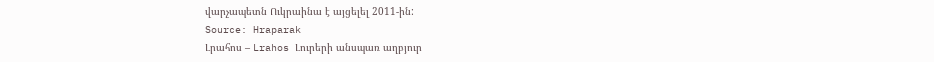վարչապետն Ուկրաինա է այցելել 2011-ին:
Source: Hraparak
Լրահոս – Lrahos Լուրերի անսպառ աղբյուր